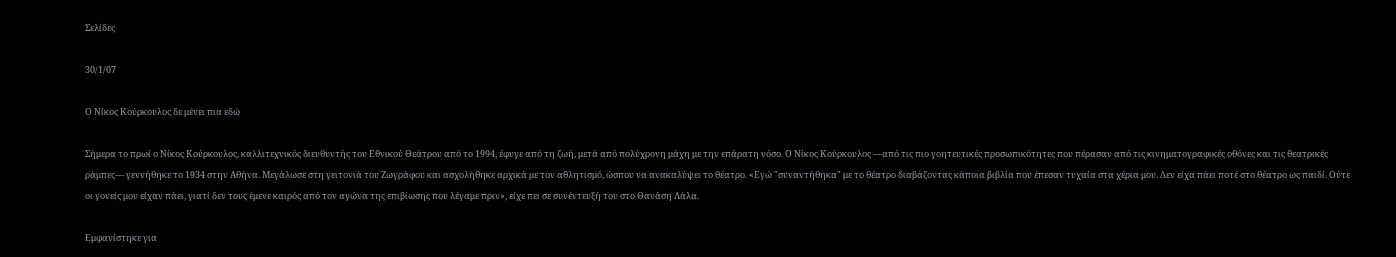Σελίδες

30/1/07

Ο Νίκος Κούρκουλος δε μένει πια εδώ

Σήμερα το πρωί ο Νίκος Κούρκουλος, καλλιτεχνικός διευθυντής του Εθνικού Θεάτρου από το 1994, έφυγε από τη ζωή, μετά από πολύχρονη μάχη με την επάρατη νόσο. Ο Νίκος Κούρκουλος —από τις πιο γοητευτικές προσωπικότητες που πέρασαν από τις κινηματογραφικές οθόνες και τις θεατρικές ράμπες— γεννήθηκε το 1934 στην Αθήνα. Μεγάλωσε στη γειτονιά του Ζωγράφου και ασχολήθηκε αρχικά με τον αθλητισμό, ώσπου να ανακαλύψει το θέατρο. «Εγώ "συναντήθηκα" με το θέατρο διαβάζοντας κάποια βιβλία που έπεσαν τυχαία στα χέρια μου. Δεν είχα πάει ποτέ στο θέατρο ως παιδί. Ούτε οι γονείς μου είχαν πάει, γιατί δεν τους έμενε καιρός από τον αγώνα της επιβίωσης που λέγαμε πριν», είχε πει σε συνέντευξή του στο Θανάση Λάλα.

Εμφανίστηκε για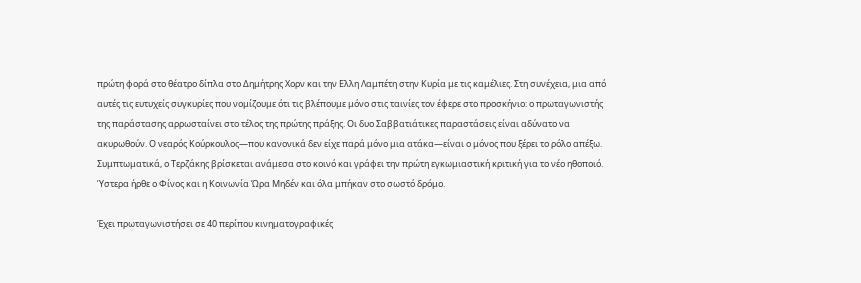πρώτη φορά στο θέατρο δίπλα στο Δημήτρης Χορν και την Ελλη Λαμπέτη στην Κυρία με τις καμέλιες. Στη συνέχεια, μια από αυτές τις ευτυχείς συγκυρίες που νομίζουμε ότι τις βλέπουμε μόνο στις ταινίες τον έφερε στο προσκήνιο: ο πρωταγωνιστής της παράστασης αρρωσταίνει στο τέλος της πρώτης πράξης. Οι δυο Σαββατιάτικες παραστάσεις είναι αδύνατο να ακυρωθούν. Ο νεαρός Κούρκουλος—που κανονικά δεν είχε παρά μόνο μια ατάκα—είναι ο μόνος που ξέρει το ρόλο απέξω. Συμπτωματικά, ο Τερζάκης βρίσκεται ανάμεσα στο κοινό και γράφει την πρώτη εγκωμιαστική κριτική για το νέο ηθοποιό. Ύστερα ήρθε ο Φίνος και η Κοινωνία Ώρα Μηδέν και όλα μπήκαν στο σωστό δρόμο.

Έχει πρωταγωνιστήσει σε 40 περίπου κινηματογραφικές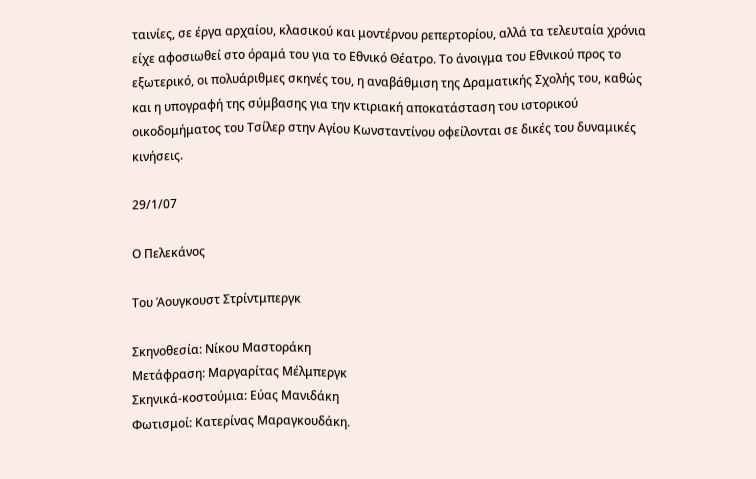ταινίες, σε έργα αρχαίου, κλασικού και μοντέρνου ρεπερτορίου, αλλά τα τελευταία χρόνια είχε αφοσιωθεί στο όραμά του για το Εθνικό Θέατρο. Το άνοιγμα του Εθνικού προς το εξωτερικό, οι πολυάριθμες σκηνές του, η αναβάθμιση της Δραματικής Σχολής του, καθώς και η υπογραφή της σύμβασης για την κτιριακή αποκατάσταση του ιστορικού οικοδομήματος του Τσίλερ στην Αγίου Κωνσταντίνου οφείλονται σε δικές του δυναμικές κινήσεις.

29/1/07

Ο Πελεκάνος

Του Άουγκουστ Στρίντμπεργκ

Σκηνοθεσία: Νίκου Μαστοράκη
Μετάφραση: Μαργαρίτας Μέλμπεργκ
Σκηνικά-κοστούμια: Εύας Μανιδάκη
Φωτισμοί: Κατερίνας Μαραγκουδάκη.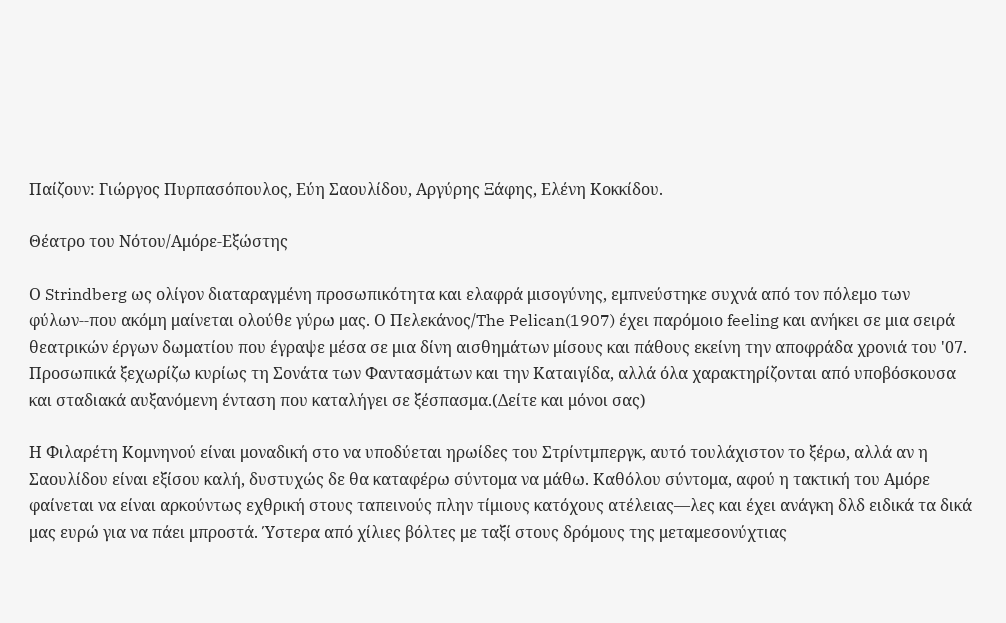Παίζουν: Γιώργος Πυρπασόπουλος, Εύη Σαουλίδου, Αργύρης Ξάφης, Ελένη Κοκκίδου.

Θέατρο του Νότου/Αμόρε-Εξώστης

Ο Strindberg ως ολίγον διαταραγμένη προσωπικότητα και ελαφρά μισογύνης, εμπνεύστηκε συχνά από τον πόλεμο των φύλων--που ακόμη μαίνεται ολούθε γύρω μας. Ο Πελεκάνος/The Pelican(1907) έχει παρόμοιο feeling και ανήκει σε μια σειρά θεατρικών έργων δωματίου που έγραψε μέσα σε μια δίνη αισθημάτων μίσους και πάθους εκείνη την αποφράδα χρονιά του '07. Προσωπικά ξεχωρίζω κυρίως τη Σονάτα των Φαντασμάτων και την Καταιγίδα, αλλά όλα χαρακτηρίζονται από υποβόσκουσα και σταδιακά αυξανόμενη ένταση που καταλήγει σε ξέσπασμα.(Δείτε και μόνοι σας)

Η Φιλαρέτη Κομνηνού είναι μοναδική στο να υποδύεται ηρωίδες του Στρίντμπεργκ, αυτό τουλάχιστον το ξέρω, αλλά αν η Σαουλίδου είναι εξίσου καλή, δυστυχώς δε θα καταφέρω σύντομα να μάθω. Καθόλου σύντομα, αφού η τακτική του Αμόρε φαίνεται να είναι αρκούντως εχθρική στους ταπεινούς πλην τίμιους κατόχους ατέλειας—λες και έχει ανάγκη δλδ ειδικά τα δικά μας ευρώ για να πάει μπροστά. Ύστερα από χίλιες βόλτες με ταξί στους δρόμους της μεταμεσονύχτιας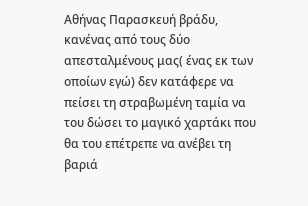Αθήνας Παρασκευή βράδυ, κανένας από τους δύο απεσταλμένους μας( ένας εκ των οποίων εγώ) δεν κατάφερε να πείσει τη στραβωμένη ταμία να του δώσει το μαγικό χαρτάκι που θα του επέτρεπε να ανέβει τη βαριά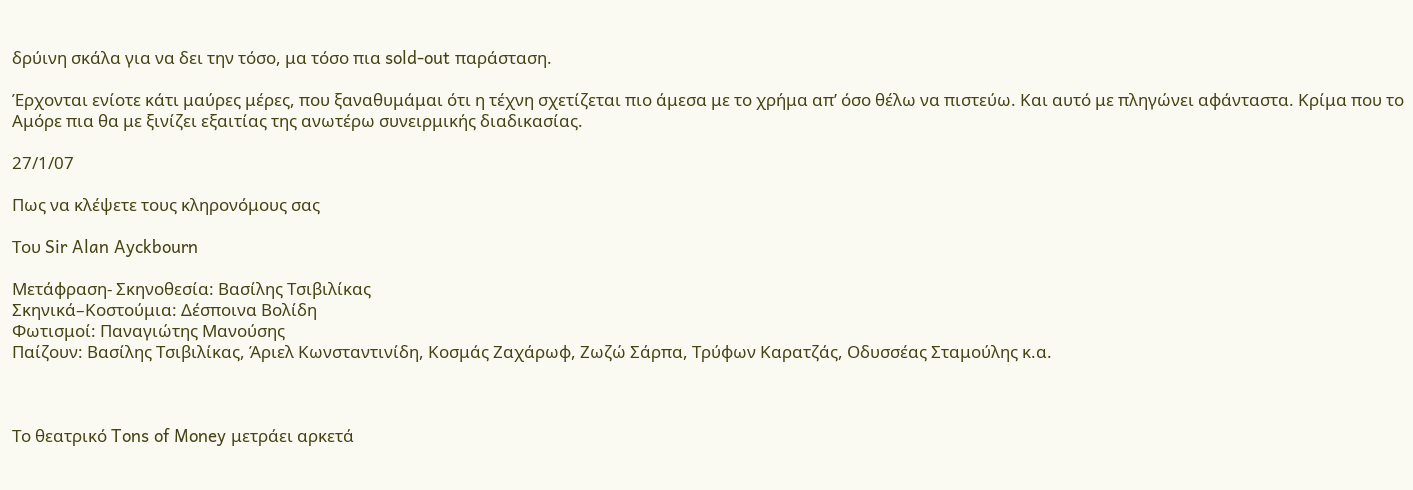δρύινη σκάλα για να δει την τόσο, μα τόσο πια sold-out παράσταση.

Έρχονται ενίοτε κάτι μαύρες μέρες, που ξαναθυμάμαι ότι η τέχνη σχετίζεται πιο άμεσα με το χρήμα απ’ όσο θέλω να πιστεύω. Και αυτό με πληγώνει αφάνταστα. Κρίμα που το Αμόρε πια θα με ξινίζει εξαιτίας της ανωτέρω συνειρμικής διαδικασίας.

27/1/07

Πως να κλέψετε τους κληρονόμους σας

Του Sir Alan Ayckbourn

Μετάφραση- Σκηνοθεσία: Βασίλης Τσιβιλίκας
Σκηνικά–Κοστούμια: Δέσποινα Βολίδη
Φωτισμοί: Παναγιώτης Μανούσης
Παίζουν: Βασίλης Τσιβιλίκας, Άριελ Κωνσταντινίδη, Κοσμάς Ζαχάρωφ, Ζωζώ Σάρπα, Τρύφων Καρατζάς, Οδυσσέας Σταμούλης κ.α.



Το θεατρικό Tons of Money μετράει αρκετά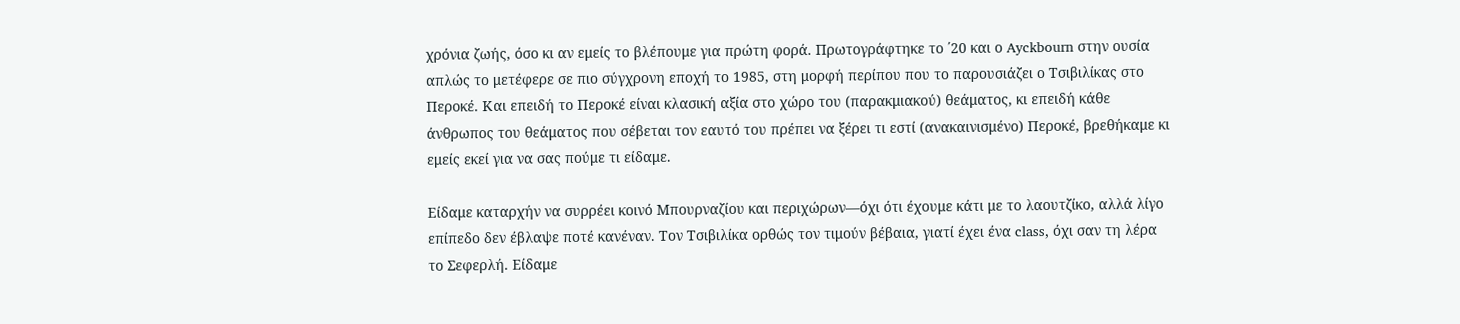χρόνια ζωής, όσο κι αν εμείς το βλέπουμε για πρώτη φορά. Πρωτογράφτηκε το ΄20 και ο Ayckbourn στην ουσία απλώς το μετέφερε σε πιο σύγχρονη εποχή το 1985, στη μορφή περίπου που το παρουσιάζει ο Τσιβιλίκας στο Περοκέ. Και επειδή το Περοκέ είναι κλασική αξία στο χώρο του (παρακμιακού) θεάματος, κι επειδή κάθε άνθρωπος του θεάματος που σέβεται τον εαυτό του πρέπει να ξέρει τι εστί (ανακαινισμένο) Περοκέ, βρεθήκαμε κι εμείς εκεί για να σας πούμε τι είδαμε.

Είδαμε καταρχήν να συρρέει κοινό Μπουρναζίου και περιχώρων—όχι ότι έχουμε κάτι με το λαουτζίκο, αλλά λίγο επίπεδο δεν έβλαψε ποτέ κανέναν. Τον Τσιβιλίκα ορθώς τον τιμούν βέβαια, γιατί έχει ένα class, όχι σαν τη λέρα το Σεφερλή. Είδαμε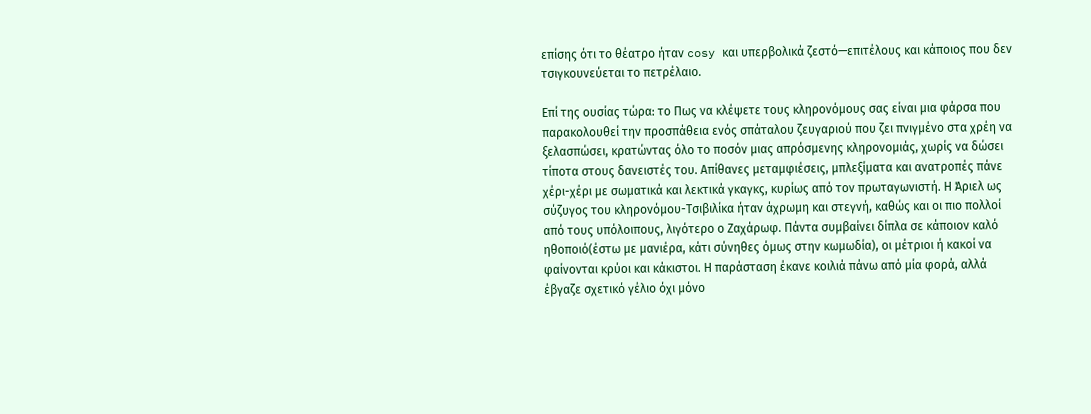επίσης ότι το θέατρο ήταν cosy και υπερβολικά ζεστό—επιτέλους και κάποιος που δεν τσιγκουνεύεται το πετρέλαιο.

Επί της ουσίας τώρα: το Πως να κλέψετε τους κληρονόμους σας είναι μια φάρσα που παρακολουθεί την προσπάθεια ενός σπάταλου ζευγαριού που ζει πνιγμένο στα χρέη να ξελασπώσει, κρατώντας όλο το ποσόν μιας απρόσμενης κληρονομιάς, χωρίς να δώσει τίποτα στους δανειστές του. Απίθανες μεταμφιέσεις, μπλεξίματα και ανατροπές πάνε χέρι-χέρι με σωματικά και λεκτικά γκαγκς, κυρίως από τον πρωταγωνιστή. Η Άριελ ως σύζυγος του κληρονόμου-Τσιβιλίκα ήταν άχρωμη και στεγνή, καθώς και οι πιο πολλοί από τους υπόλοιπους, λιγότερο ο Ζαχάρωφ. Πάντα συμβαίνει δίπλα σε κάποιον καλό ηθοποιό(έστω με μανιέρα, κάτι σύνηθες όμως στην κωμωδία), οι μέτριοι ή κακοί να φαίνονται κρύοι και κάκιστοι. Η παράσταση έκανε κοιλιά πάνω από μία φορά, αλλά έβγαζε σχετικό γέλιο όχι μόνο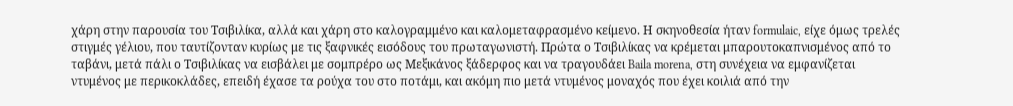χάρη στην παρουσία του Τσιβιλίκα, αλλά και χάρη στο καλογραμμένο και καλομεταφρασμένο κείμενο. Η σκηνοθεσία ήταν formulaic, είχε όμως τρελές στιγμές γέλιου, που ταυτίζονταν κυρίως με τις ξαφνικές εισόδους του πρωταγωνιστή. Πρώτα ο Τσιβιλίκας να κρέμεται μπαρουτοκαπνισμένος από το ταβάνι, μετά πάλι ο Τσιβιλίκας να εισβάλει με σομπρέρο ως Μεξικάνος ξάδερφος και να τραγουδάει Baila morena, στη συνέχεια να εμφανίζεται ντυμένος με περικοκλάδες, επειδή έχασε τα ρούχα του στο ποτάμι, και ακόμη πιο μετά ντυμένος μοναχός που έχει κοιλιά από την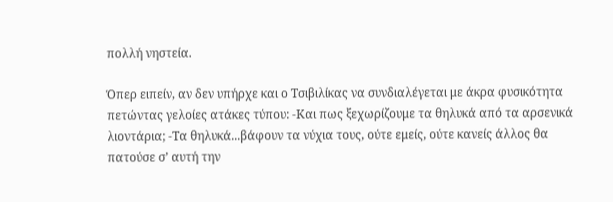πολλή νηστεία.

Όπερ ειπείν, αν δεν υπήρχε και ο Τσιβιλίκας να συνδιαλέγεται με άκρα φυσικότητα πετώντας γελοίες ατάκες τύπου: -Και πως ξεχωρίζουμε τα θηλυκά από τα αρσενικά λιοντάρια; -Τα θηλυκά...βάφουν τα νύχια τους, ούτε εμείς, ούτε κανείς άλλος θα πατούσε σ’ αυτή την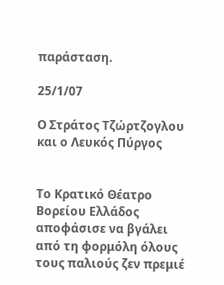παράσταση.

25/1/07

Ο Στράτος Τζώρτζογλου και ο Λευκός Πύργος


Το Κρατικό Θέατρο Βορείου Ελλάδος αποφάσισε να βγάλει από τη φορμόλη όλους τους παλιούς ζεν πρεμιέ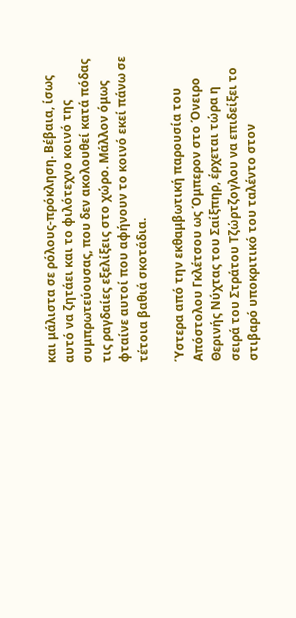και μάλιστα σε ρόλους-πρόκληση. Βέβαια, ίσως αυτό να ζητάει και το φιλότεχνο κοινό της συμπρωτεύουσας, που δεν ακολουθεί κατά πόδας τις ραγδαίες εξελίξεις στο χώρο. Μάλλον όμως φταίνε αυτοί που αφήνουν το κοινό εκεί πάνω σε τέτοια βαθιά σκοτάδια.

Ύστερα από την εκθαμβωτική παρουσία του Απόστολου Γκλέτσου ως Όμπερον στο Όνειρο Θερινής Νύχτας του Σαίξπηρ, έρχεται τώρα η σειρά του Στράτου Τζώρτζογλου να επιδείξει το στιβαρό υποκριτικό του ταλέντο στον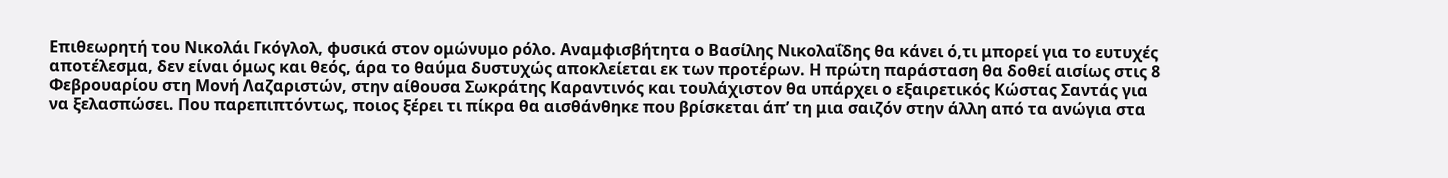Επιθεωρητή του Νικολάι Γκόγλολ, φυσικά στον ομώνυμο ρόλο. Αναμφισβήτητα ο Βασίλης Νικολαΐδης θα κάνει ό,τι μπορεί για το ευτυχές αποτέλεσμα, δεν είναι όμως και θεός, άρα το θαύμα δυστυχώς αποκλείεται εκ των προτέρων. Η πρώτη παράσταση θα δοθεί αισίως στις 8 Φεβρουαρίου στη Μονή Λαζαριστών, στην αίθουσα Σωκράτης Καραντινός και τουλάχιστον θα υπάρχει ο εξαιρετικός Κώστας Σαντάς για να ξελασπώσει. Που παρεπιπτόντως, ποιος ξέρει τι πίκρα θα αισθάνθηκε που βρίσκεται άπ’ τη μια σαιζόν στην άλλη από τα ανώγια στα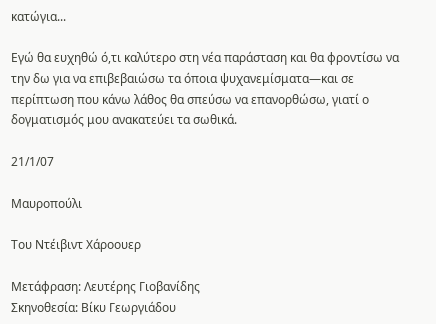κατώγια...

Εγώ θα ευχηθώ ό,τι καλύτερο στη νέα παράσταση και θα φροντίσω να την δω για να επιβεβαιώσω τα όποια ψυχανεμίσματα—και σε περίπτωση που κάνω λάθος θα σπεύσω να επανορθώσω, γιατί ο δογματισμός μου ανακατεύει τα σωθικά.

21/1/07

Μαυροπούλι

Του Ντέιβιντ Χάροουερ

Μετάφραση: Λευτέρης Γιοβανίδης
Σκηνοθεσία: Βίκυ Γεωργιάδου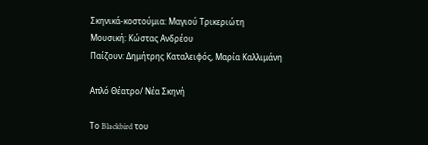Σκηνικά-κοστούμια: Μαγιού Τρικεριώτη
Μουσική: Κώστας Ανδρέου
Παίζουν: Δημήτρης Καταλειφός, Μαρία Καλλιμάνη

Απλό Θέατρο/ Νέα Σκηνή

Το Blackbird του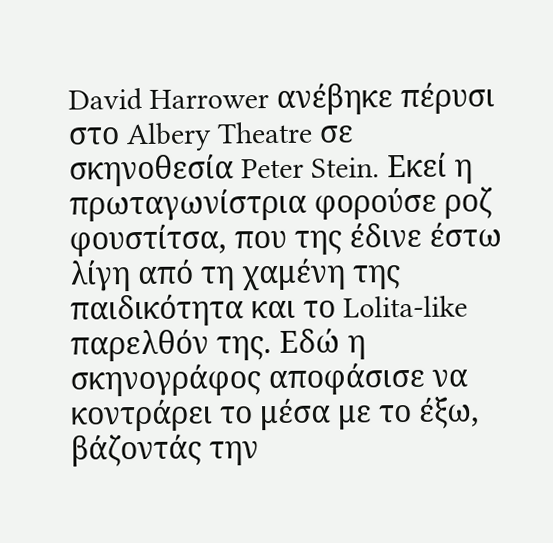David Harrower ανέβηκε πέρυσι στο Albery Theatre σε σκηνοθεσία Peter Stein. Εκεί η πρωταγωνίστρια φορούσε ροζ φουστίτσα, που της έδινε έστω λίγη από τη χαμένη της παιδικότητα και το Lolita-like παρελθόν της. Εδώ η σκηνογράφος αποφάσισε να κοντράρει το μέσα με το έξω, βάζοντάς την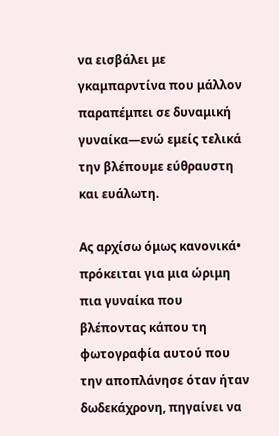να εισβάλει με γκαμπαρντίνα που μάλλον παραπέμπει σε δυναμική γυναίκα—ενώ εμείς τελικά την βλέπουμε εύθραυστη και ευάλωτη.

Ας αρχίσω όμως κανονικά• πρόκειται για μια ώριμη πια γυναίκα που βλέποντας κάπου τη φωτογραφία αυτού που την αποπλάνησε όταν ήταν δωδεκάχρονη, πηγαίνει να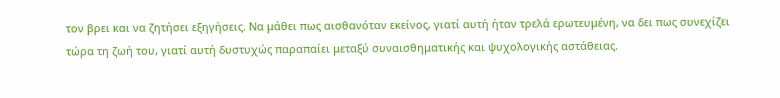τον βρει και να ζητήσει εξηγήσεις. Να μάθει πως αισθανόταν εκείνος, γιατί αυτή ήταν τρελά ερωτευμένη, να δει πως συνεχίζει τώρα τη ζωή του, γιατί αυτή δυστυχώς παραπαίει μεταξύ συναισθηματικής και ψυχολογικής αστάθειας.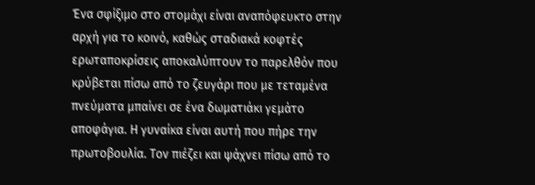Ένα σφίξιμο στο στομάχι είναι αναπόφευκτο στην αρχή για το κοινό, καθώς σταδιακά κοφτές ερωταποκρίσεις αποκαλύπτουν το παρελθόν που κρύβεται πίσω από το ζευγάρι που με τεταμένα πνεύματα μπαίνει σε ένα δωματιάκι γεμάτο αποφάγια. Η γυναίκα είναι αυτή που πήρε την πρωτοβουλία. Τον πιέζει και ψάχνει πίσω από το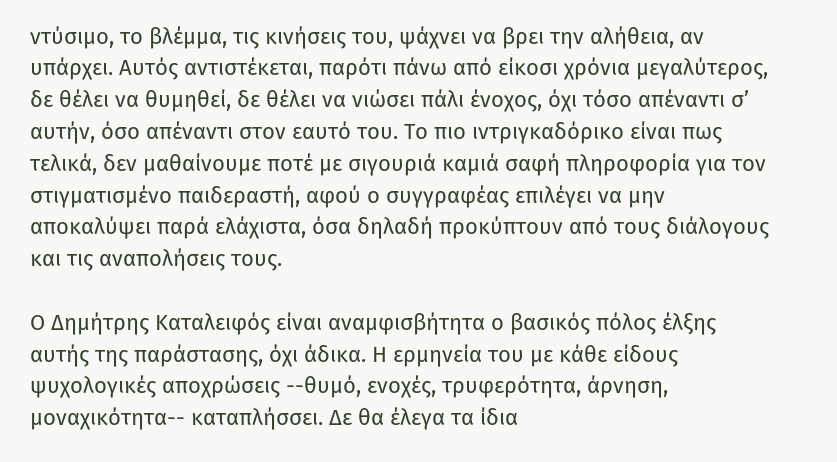ντύσιμο, το βλέμμα, τις κινήσεις του, ψάχνει να βρει την αλήθεια, αν υπάρχει. Αυτός αντιστέκεται, παρότι πάνω από είκοσι χρόνια μεγαλύτερος, δε θέλει να θυμηθεί, δε θέλει να νιώσει πάλι ένοχος, όχι τόσο απέναντι σ’ αυτήν, όσο απέναντι στον εαυτό του. Το πιο ιντριγκαδόρικο είναι πως τελικά, δεν μαθαίνουμε ποτέ με σιγουριά καμιά σαφή πληροφορία για τον στιγματισμένο παιδεραστή, αφού ο συγγραφέας επιλέγει να μην αποκαλύψει παρά ελάχιστα, όσα δηλαδή προκύπτουν από τους διάλογους και τις αναπολήσεις τους.

Ο Δημήτρης Καταλειφός είναι αναμφισβήτητα ο βασικός πόλος έλξης αυτής της παράστασης, όχι άδικα. Η ερμηνεία του με κάθε είδους ψυχολογικές αποχρώσεις --θυμό, ενοχές, τρυφερότητα, άρνηση, μοναχικότητα-- καταπλήσσει. Δε θα έλεγα τα ίδια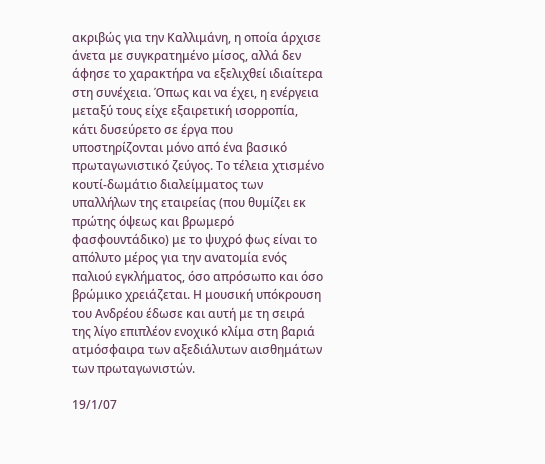ακριβώς για την Καλλιμάνη, η οποία άρχισε άνετα με συγκρατημένο μίσος, αλλά δεν άφησε το χαρακτήρα να εξελιχθεί ιδιαίτερα στη συνέχεια. Όπως και να έχει, η ενέργεια μεταξύ τους είχε εξαιρετική ισορροπία, κάτι δυσεύρετο σε έργα που υποστηρίζονται μόνο από ένα βασικό πρωταγωνιστικό ζεύγος. Το τέλεια χτισμένο κουτί-δωμάτιο διαλείμματος των υπαλλήλων της εταιρείας (που θυμίζει εκ πρώτης όψεως και βρωμερό φασφουντάδικο) με το ψυχρό φως είναι το απόλυτο μέρος για την ανατομία ενός παλιού εγκλήματος, όσο απρόσωπο και όσο βρώμικο χρειάζεται. Η μουσική υπόκρουση του Ανδρέου έδωσε και αυτή με τη σειρά της λίγο επιπλέον ενοχικό κλίμα στη βαριά ατμόσφαιρα των αξεδιάλυτων αισθημάτων των πρωταγωνιστών.

19/1/07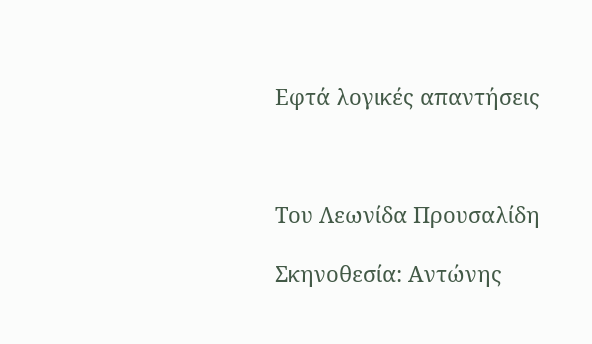Εφτά λογικές απαντήσεις



Του Λεωνίδα Προυσαλίδη

Σκηνοθεσία: Αντώνης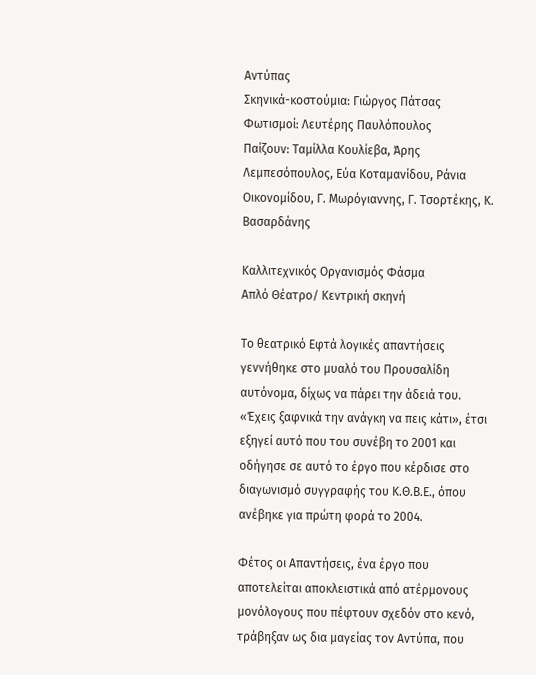Αντύπας
Σκηνικά-κοστούμια: Γιώργος Πάτσας
Φωτισμοί: Λευτέρης Παυλόπουλος
Παίζουν: Ταμίλλα Κουλίεβα, Άρης Λεμπεσόπουλος, Εύα Κοταμανίδου, Ράνια Οικονομίδου, Γ. Μωρόγιαννης, Γ. Τσορτέκης, Κ. Βασαρδάνης

Καλλιτεχνικός Οργανισμός Φάσμα
Απλό Θέατρο/ Κεντρική σκηνή

Το θεατρικό Εφτά λογικές απαντήσεις γεννήθηκε στο μυαλό του Προυσαλίδη αυτόνομα, δίχως να πάρει την άδειά του. «Έχεις ξαφνικά την ανάγκη να πεις κάτι», έτσι εξηγεί αυτό που του συνέβη το 2001 και οδήγησε σε αυτό το έργο που κέρδισε στο διαγωνισμό συγγραφής του Κ.Θ.Β.Ε., όπου ανέβηκε για πρώτη φορά το 2004.

Φέτος οι Απαντήσεις, ένα έργο που αποτελείται αποκλειστικά από ατέρμονους μονόλογους που πέφτουν σχεδόν στο κενό, τράβηξαν ως δια μαγείας τον Αντύπα, που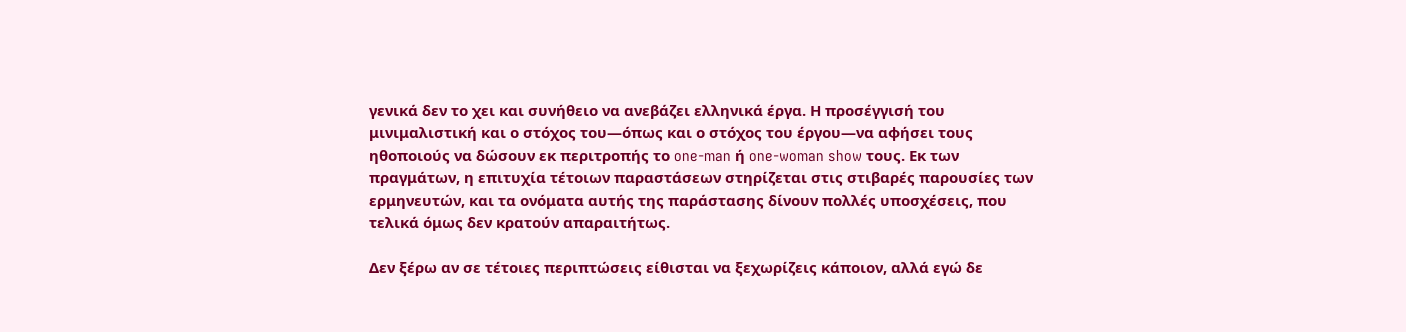γενικά δεν το χει και συνήθειο να ανεβάζει ελληνικά έργα. Η προσέγγισή του μινιμαλιστική και ο στόχος του—όπως και ο στόχος του έργου—να αφήσει τους ηθοποιούς να δώσουν εκ περιτροπής το one-man ή one-woman show τους. Εκ των πραγμάτων, η επιτυχία τέτοιων παραστάσεων στηρίζεται στις στιβαρές παρουσίες των ερμηνευτών, και τα ονόματα αυτής της παράστασης δίνουν πολλές υποσχέσεις, που τελικά όμως δεν κρατούν απαραιτήτως.

Δεν ξέρω αν σε τέτοιες περιπτώσεις είθισται να ξεχωρίζεις κάποιον, αλλά εγώ δε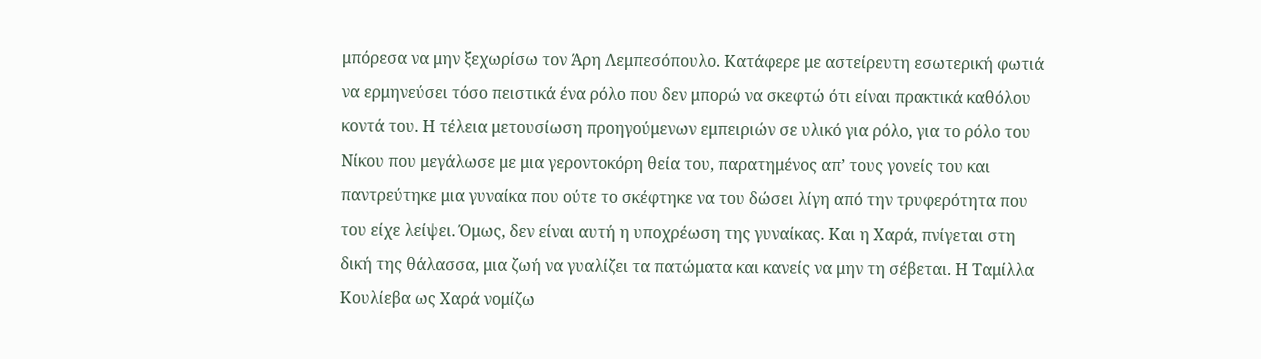μπόρεσα να μην ξεχωρίσω τον Άρη Λεμπεσόπουλο. Κατάφερε με αστείρευτη εσωτερική φωτιά να ερμηνεύσει τόσο πειστικά ένα ρόλο που δεν μπορώ να σκεφτώ ότι είναι πρακτικά καθόλου κοντά του. Η τέλεια μετουσίωση προηγούμενων εμπειριών σε υλικό για ρόλο, για το ρόλο του Νίκου που μεγάλωσε με μια γεροντοκόρη θεία του, παρατημένος απ’ τους γονείς του και παντρεύτηκε μια γυναίκα που ούτε το σκέφτηκε να του δώσει λίγη από την τρυφερότητα που του είχε λείψει. Όμως, δεν είναι αυτή η υποχρέωση της γυναίκας. Και η Χαρά, πνίγεται στη δική της θάλασσα, μια ζωή να γυαλίζει τα πατώματα και κανείς να μην τη σέβεται. Η Ταμίλλα Κουλίεβα ως Χαρά νομίζω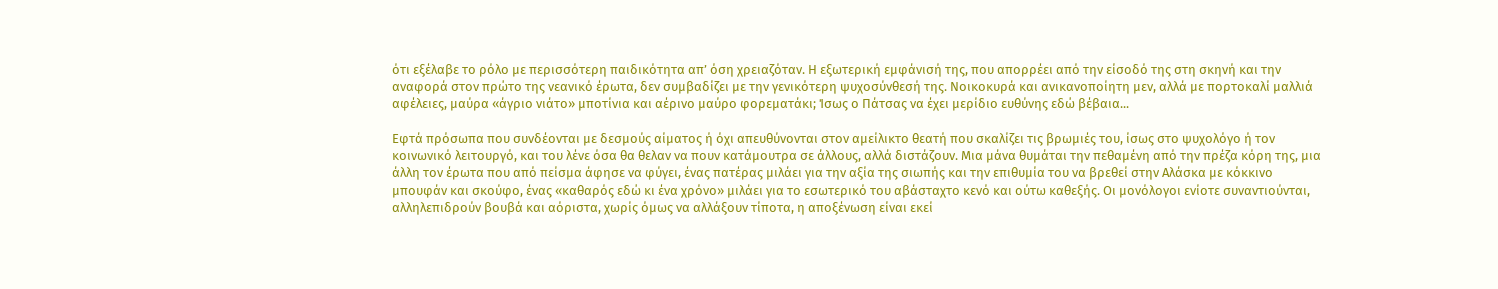ότι εξέλαβε το ρόλο με περισσότερη παιδικότητα απ’ όση χρειαζόταν. Η εξωτερική εμφάνισή της, που απορρέει από την είσοδό της στη σκηνή και την αναφορά στον πρώτο της νεανικό έρωτα, δεν συμβαδίζει με την γενικότερη ψυχοσύνθεσή της. Νοικοκυρά και ανικανοποίητη μεν, αλλά με πορτοκαλί μαλλιά αφέλειες, μαύρα «άγριο νιάτο» μποτίνια και αέρινο μαύρο φορεματάκι; Ίσως ο Πάτσας να έχει μερίδιο ευθύνης εδώ βέβαια...

Εφτά πρόσωπα που συνδέονται με δεσμούς αίματος ή όχι απευθύνονται στον αμείλικτο θεατή που σκαλίζει τις βρωμιές του, ίσως στο ψυχολόγο ή τον κοινωνικό λειτουργό, και του λένε όσα θα θελαν να πουν κατάμουτρα σε άλλους, αλλά διστάζουν. Μια μάνα θυμάται την πεθαμένη από την πρέζα κόρη της, μια άλλη τον έρωτα που από πείσμα άφησε να φύγει, ένας πατέρας μιλάει για την αξία της σιωπής και την επιθυμία του να βρεθεί στην Αλάσκα με κόκκινο μπουφάν και σκούφο, ένας «καθαρός εδώ κι ένα χρόνο» μιλάει για το εσωτερικό του αβάσταχτο κενό και ούτω καθεξής. Οι μονόλογοι ενίοτε συναντιούνται, αλληλεπιδρούν βουβά και αόριστα, χωρίς όμως να αλλάξουν τίποτα, η αποξένωση είναι εκεί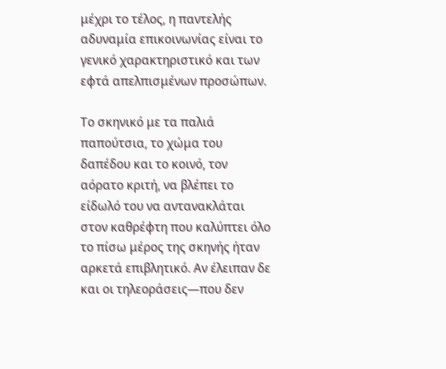μέχρι το τέλος, η παντελής αδυναμία επικοινωνίας είναι το γενικό χαρακτηριστικό και των εφτά απελπισμένων προσώπων.

Το σκηνικό με τα παλιά παπούτσια, το χώμα του δαπέδου και το κοινό, τον αόρατο κριτή, να βλέπει το είδωλό του να αντανακλάται στον καθρέφτη που καλύπτει όλο το πίσω μέρος της σκηνής ήταν αρκετά επιβλητικό. Αν έλειπαν δε και οι τηλεοράσεις—που δεν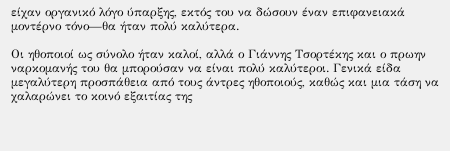είχαν οργανικό λόγο ύπαρξης, εκτός του να δώσουν έναν επιφανειακά μοντέρνο τόνο—θα ήταν πολύ καλύτερα.

Οι ηθοποιοί ως σύνολο ήταν καλοί, αλλά ο Γιάννης Τσορτέκης και ο πρωην ναρκομανής του θα μπορούσαν να είναι πολύ καλύτεροι. Γενικά είδα μεγαλύτερη προσπάθεια από τους άντρες ηθοποιούς, καθώς και μια τάση να χαλαρώνει το κοινό εξαιτίας της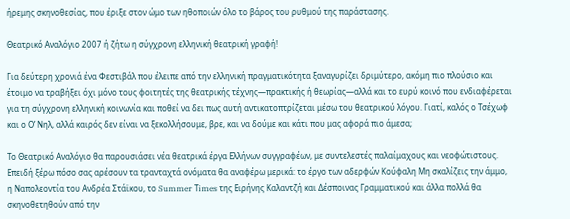ήρεμης σκηνοθεσίας, που έριξε στον ώμο των ηθοποιών όλο το βάρος του ρυθμού της παράστασης.

Θεατρικό Αναλόγιο 2007 ή ζήτω η σύγχρονη ελληνική θεατρική γραφή!

Για δεύτερη χρονιά ένα Φεστιβάλ που έλειπε από την ελληνική πραγματικότητα ξαναγυρίζει δριμύτερο, ακόμη πιο πλούσιο και έτοιμο να τραβήξει όχι μόνο τους φοιτητές της θεατρικής τέχνης—πρακτικής ή θεωρίας—αλλά και το ευρύ κοινό που ενδιαφέρεται για τη σύγχρονη ελληνική κοινωνία και ποθεί να δει πως αυτή αντικατοπτρίζεται μέσω του θεατρικού λόγου. Γιατί, καλός ο Τσέχωφ και ο Ο’ Νηλ, αλλά καιρός δεν είναι να ξεκολλήσουμε, βρε, και να δούμε και κάτι που μας αφορά πιο άμεσα;

Το Θεατρικό Αναλόγιο θα παρουσιάσει νέα θεατρικά έργα Ελλήνων συγγραφέων, με συντελεστές παλαίμαχους και νεοφώτιστους. Επειδή ξέρω πόσο σας αρέσουν τα τρανταχτά ονόματα θα αναφέρω μερικά: το έργο των αδερφών Κούφαλη Μη σκαλίζεις την άμμο, η Ναπολεοντία του Ανδρέα Στάϊκου, το Summer Τimes της Ειρήνης Καλαντζή και Δέσποινας Γραμματικού και άλλα πολλά θα σκηνοθετηθούν από την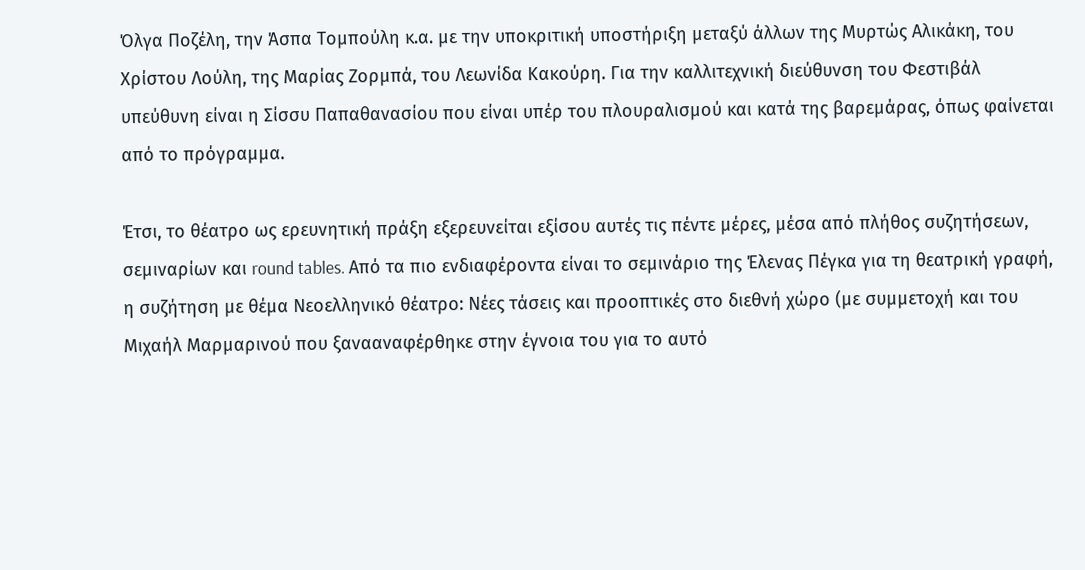Όλγα Ποζέλη, την Άσπα Τομπούλη κ.α. με την υποκριτική υποστήριξη μεταξύ άλλων της Μυρτώς Αλικάκη, του Χρίστου Λούλη, της Μαρίας Ζορμπά, του Λεωνίδα Κακούρη. Για την καλλιτεχνική διεύθυνση του Φεστιβάλ υπεύθυνη είναι η Σίσσυ Παπαθανασίου που είναι υπέρ του πλουραλισμού και κατά της βαρεμάρας, όπως φαίνεται από το πρόγραμμα.

Έτσι, το θέατρο ως ερευνητική πράξη εξερευνείται εξίσου αυτές τις πέντε μέρες, μέσα από πλήθος συζητήσεων, σεμιναρίων και round tables. Από τα πιο ενδιαφέροντα είναι το σεμινάριο της Έλενας Πέγκα για τη θεατρική γραφή, η συζήτηση με θέμα Νεοελληνικό θέατρο: Νέες τάσεις και προοπτικές στο διεθνή χώρο (με συμμετοχή και του Μιχαήλ Μαρμαρινού που ξανααναφέρθηκε στην έγνοια του για το αυτό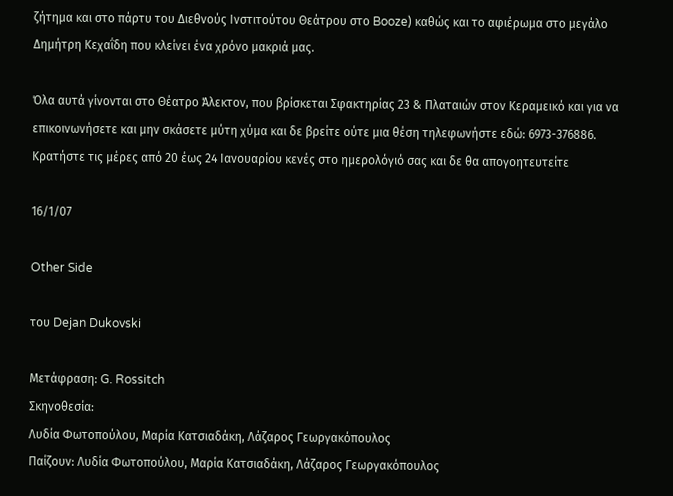ζήτημα και στο πάρτυ του Διεθνούς Ινστιτούτου Θεάτρου στο Booze) καθώς και το αφιέρωμα στο μεγάλο Δημήτρη Κεχαΐδη που κλείνει ένα χρόνο μακριά μας.

Όλα αυτά γίνονται στο Θέατρο Άλεκτον, που βρίσκεται Σφακτηρίας 23 & Πλαταιών στον Κεραμεικό και για να επικοινωνήσετε και μην σκάσετε μύτη χύμα και δε βρείτε ούτε μια θέση τηλεφωνήστε εδώ: 6973-376886. Κρατήστε τις μέρες από 20 έως 24 Ιανουαρίου κενές στο ημερολόγιό σας και δε θα απογοητευτείτε

16/1/07

Other Side

του Dejan Dukovski

Μετάφραση: G. Rossitch
Σκηνοθεσία:
Λυδία Φωτοπούλου, Μαρία Κατσιαδάκη, Λάζαρος Γεωργακόπουλος
Παίζουν: Λυδία Φωτοπούλου, Μαρία Κατσιαδάκη, Λάζαρος Γεωργακόπουλος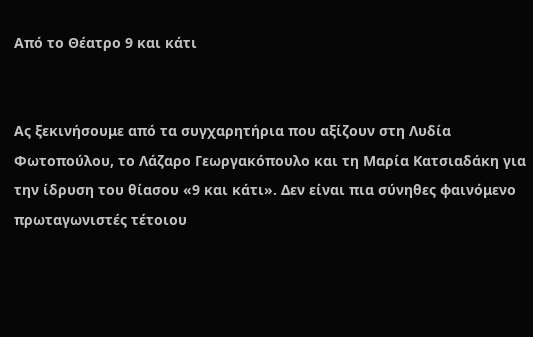Από το Θέατρο 9 και κάτι


Ας ξεκινήσουμε από τα συγχαρητήρια που αξίζουν στη Λυδία Φωτοπούλου, το Λάζαρο Γεωργακόπουλο και τη Μαρία Κατσιαδάκη για την ίδρυση του θίασου «9 και κάτι». Δεν είναι πια σύνηθες φαινόμενο πρωταγωνιστές τέτοιου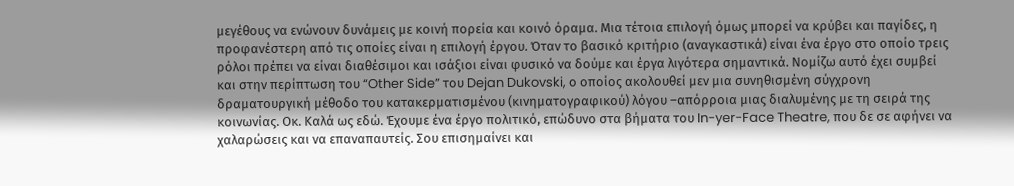μεγέθους να ενώνουν δυνάμεις με κοινή πορεία και κοινό όραμα. Μια τέτοια επιλογή όμως μπορεί να κρύβει και παγίδες, η προφανέστερη από τις οποίες είναι η επιλογή έργου. Όταν το βασικό κριτήριο (αναγκαστικά) είναι ένα έργο στο οποίο τρεις ρόλοι πρέπει να είναι διαθέσιμοι και ισάξιοι είναι φυσικό να δούμε και έργα λιγότερα σημαντικά. Νομίζω αυτό έχει συμβεί και στην περίπτωση του “Other Side” του Dejan Dukovski, ο οποίος ακολουθεί μεν μια συνηθισμένη σύγχρονη δραματουργική μέθοδο του κατακερματισμένου (κινηματογραφικού) λόγου –απόρροια μιας διαλυμένης με τη σειρά της κοινωνίας. Οκ. Καλά ως εδώ. Έχουμε ένα έργο πολιτικό, επώδυνο στα βήματα του In-yer-Face Theatre, που δε σε αφήνει να χαλαρώσεις και να επαναπαυτείς. Σου επισημαίνει και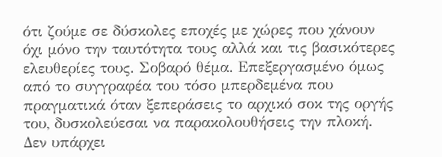ότι ζούμε σε δύσκολες εποχές με χώρες που χάνουν όχι μόνο την ταυτότητα τους αλλά και τις βασικότερες ελευθερίες τους. Σοβαρό θέμα. Επεξεργασμένο όμως από το συγγραφέα του τόσο μπερδεμένα που πραγματικά όταν ξεπεράσεις το αρχικό σοκ της οργής του, δυσκολεύεσαι να παρακολουθήσεις την πλοκή. Δεν υπάρχει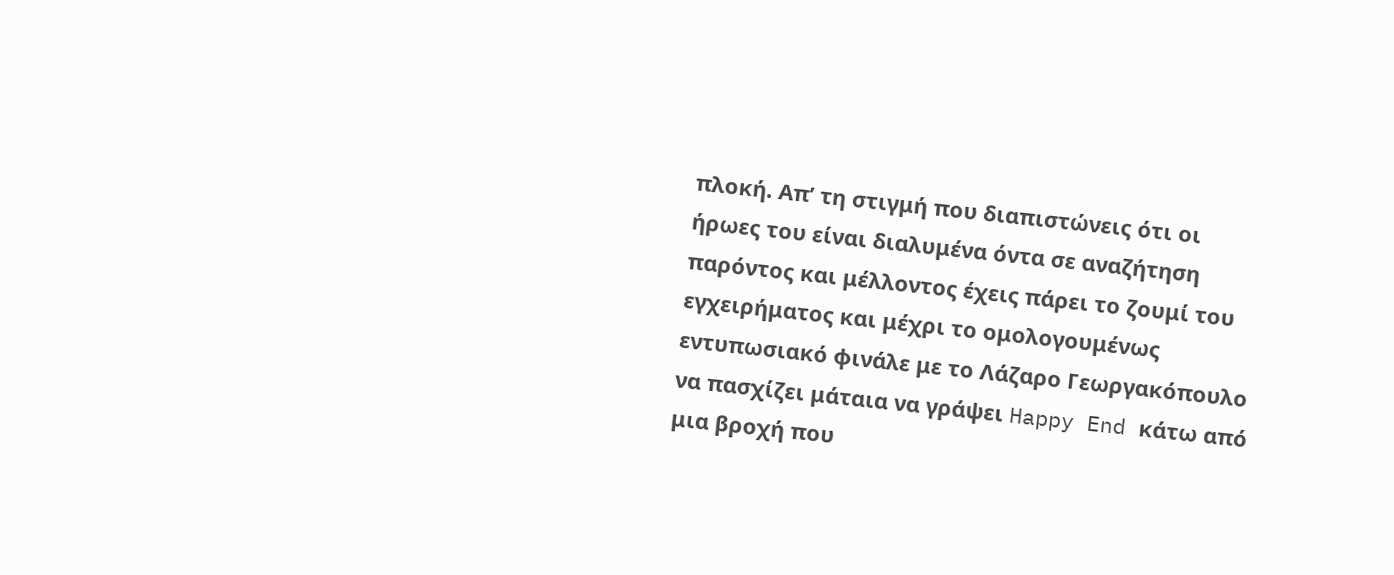πλοκή. Απ’ τη στιγμή που διαπιστώνεις ότι οι ήρωες του είναι διαλυμένα όντα σε αναζήτηση παρόντος και μέλλοντος έχεις πάρει το ζουμί του εγχειρήματος και μέχρι το ομολογουμένως εντυπωσιακό φινάλε με το Λάζαρο Γεωργακόπουλο να πασχίζει μάταια να γράψει Happy End κάτω από μια βροχή που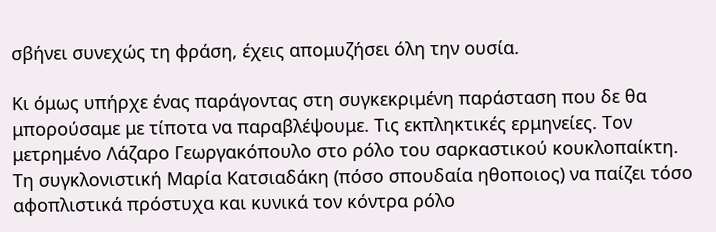σβήνει συνεχώς τη φράση, έχεις απομυζήσει όλη την ουσία.

Κι όμως υπήρχε ένας παράγοντας στη συγκεκριμένη παράσταση που δε θα μπορούσαμε με τίποτα να παραβλέψουμε. Τις εκπληκτικές ερμηνείες. Τον μετρημένο Λάζαρο Γεωργακόπουλο στο ρόλο του σαρκαστικού κουκλοπαίκτη. Τη συγκλονιστική Μαρία Κατσιαδάκη (πόσο σπουδαία ηθοποιος) να παίζει τόσο αφοπλιστικά πρόστυχα και κυνικά τον κόντρα ρόλο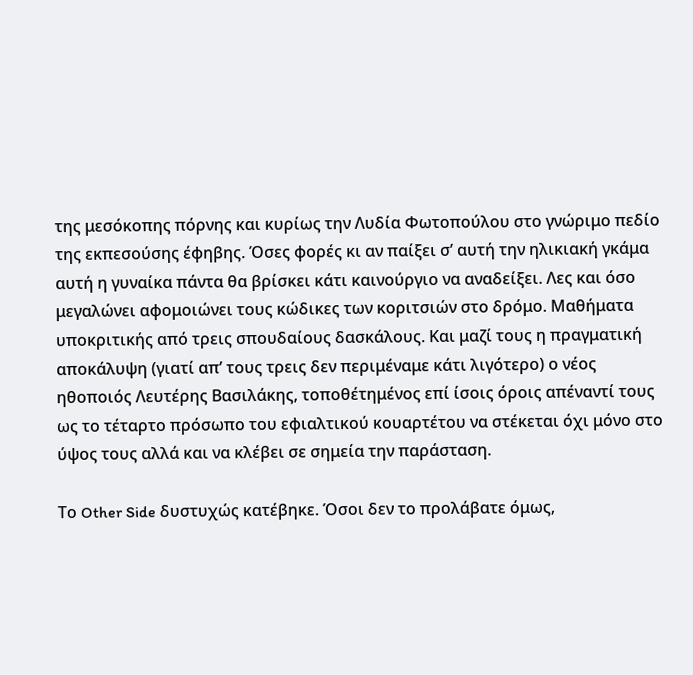της μεσόκοπης πόρνης και κυρίως την Λυδία Φωτοπούλου στο γνώριμο πεδίο της εκπεσούσης έφηβης. Όσες φορές κι αν παίξει σ’ αυτή την ηλικιακή γκάμα αυτή η γυναίκα πάντα θα βρίσκει κάτι καινούργιο να αναδείξει. Λες και όσο μεγαλώνει αφομοιώνει τους κώδικες των κοριτσιών στο δρόμο. Μαθήματα υποκριτικής από τρεις σπουδαίους δασκάλους. Και μαζί τους η πραγματική αποκάλυψη (γιατί απ’ τους τρεις δεν περιμέναμε κάτι λιγότερο) ο νέος ηθοποιός Λευτέρης Βασιλάκης, τοποθέτημένος επί ίσοις όροις απέναντί τους ως το τέταρτο πρόσωπο του εφιαλτικού κουαρτέτου να στέκεται όχι μόνο στο ύψος τους αλλά και να κλέβει σε σημεία την παράσταση.

Το Other Side δυστυχώς κατέβηκε. Όσοι δεν το προλάβατε όμως,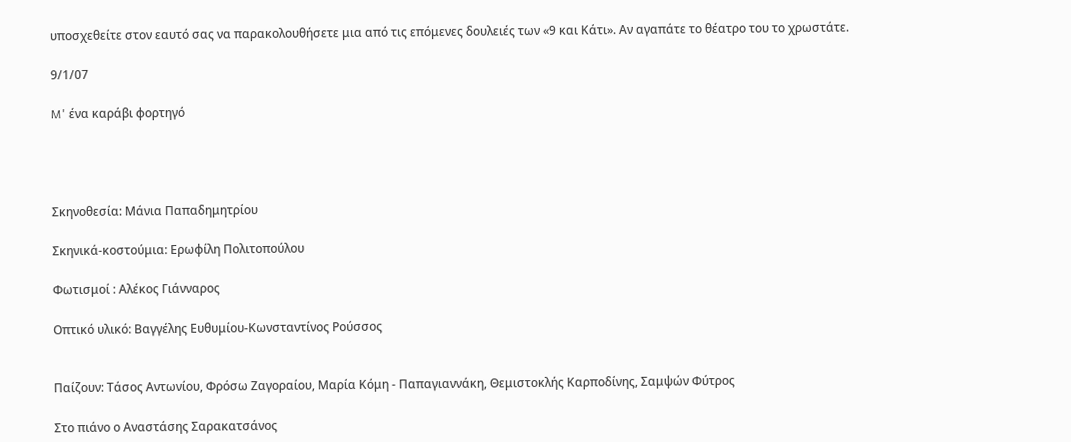υποσχεθείτε στον εαυτό σας να παρακολουθήσετε μια από τις επόμενες δουλειές των «9 και Κάτι». Αν αγαπάτε το θέατρο του το χρωστάτε.

9/1/07

M' ένα καράβι φορτηγό




Σκηνοθεσία: Μάνια Παπαδημητρίου

Σκηνικά-κοστούμια: Ερωφίλη Πολιτοπούλου

Φωτισμοί : Αλέκος Γιάνναρος

Οπτικό υλικό: Βαγγέλης Ευθυμίου-Κωνσταντίνος Ρούσσος


Παίζουν: Τάσος Αντωνίου, Φρόσω Ζαγοραίου, Μαρία Κόμη - Παπαγιαννάκη, Θεμιστοκλής Καρποδίνης, Σαμψών Φύτρος

Στο πιάνο ο Αναστάσης Σαρακατσάνος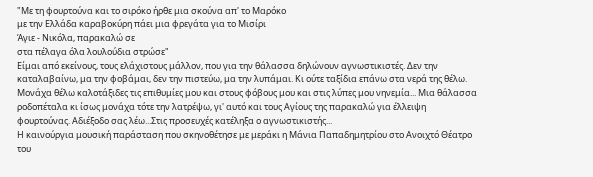"Με τη φουρτούνα και το σιρόκο ήρθε μια σκούνα απ' το Μαρόκο
με την Ελλάδα καραβοκύρη πάει μια φρεγάτα για το Μισίρι
Άγιε - Νικόλα, παρακαλώ σε
στα πέλαγα όλα λουλούδια στρώσε"
Είμαι από εκείνους, τους ελάχιστους μάλλον, που για την θάλασσα δηλώνουν αγνωστικιστές. Δεν την καταλαβαίνω, μα την φοβάμαι, δεν την πιστεύω, μα την λυπάμαι. Κι ούτε ταξίδια επάνω στα νερά της θέλω. Μονάχα θέλω καλοτάξιδες τις επιθυμίες μου και στους φόβους μου και στις λύπες μου νηνεμία... Μια θάλασσα ροδοπέταλα κι ίσως μονάχα τότε την λατρέψω, γι' αυτό και τους Αγίους της παρακαλώ για έλλειψη φουρτούνας. Αδιέξοδο σας λέω...Στις προσευχές κατέληξα ο αγνωστικιστής...
Η καινούργια μουσική παράσταση που σκηνοθέτησε με μεράκι η Μάνια Παπαδημητρίου στο Ανοιχτό Θέατρο του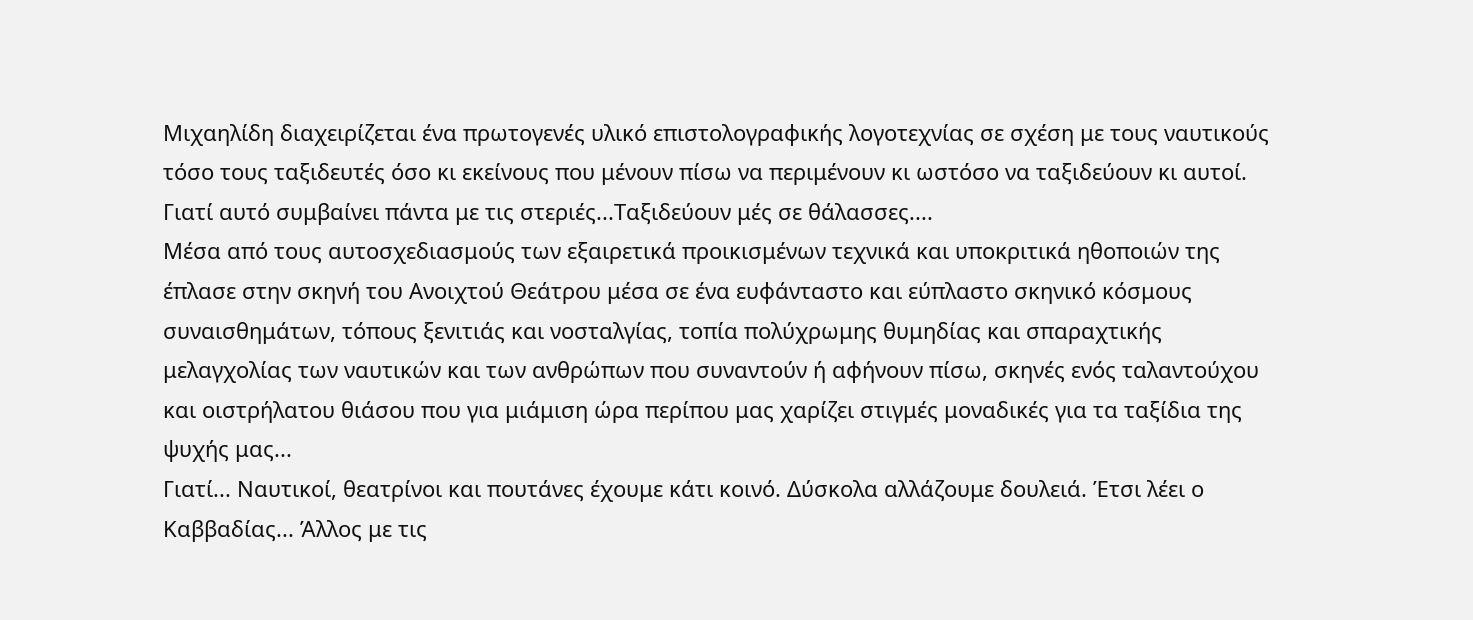Μιχαηλίδη διαχειρίζεται ένα πρωτογενές υλικό επιστολογραφικής λογοτεχνίας σε σχέση με τους ναυτικούς τόσο τους ταξιδευτές όσο κι εκείνους που μένουν πίσω να περιμένουν κι ωστόσο να ταξιδεύουν κι αυτοί. Γιατί αυτό συμβαίνει πάντα με τις στεριές...Ταξιδεύουν μές σε θάλασσες....
Μέσα από τους αυτοσχεδιασμούς των εξαιρετικά προικισμένων τεχνικά και υποκριτικά ηθοποιών της έπλασε στην σκηνή του Ανοιχτού Θεάτρου μέσα σε ένα ευφάνταστο και εύπλαστο σκηνικό κόσμους συναισθημάτων, τόπους ξενιτιάς και νοσταλγίας, τοπία πολύχρωμης θυμηδίας και σπαραχτικής μελαγχολίας των ναυτικών και των ανθρώπων που συναντούν ή αφήνουν πίσω, σκηνές ενός ταλαντούχου και οιστρήλατου θιάσου που για μιάμιση ώρα περίπου μας χαρίζει στιγμές μοναδικές για τα ταξίδια της ψυχής μας...
Γιατί... Ναυτικοί, θεατρίνοι και πουτάνες έχουμε κάτι κοινό. Δύσκολα αλλάζουμε δουλειά. Έτσι λέει ο Καββαδίας... Άλλος με τις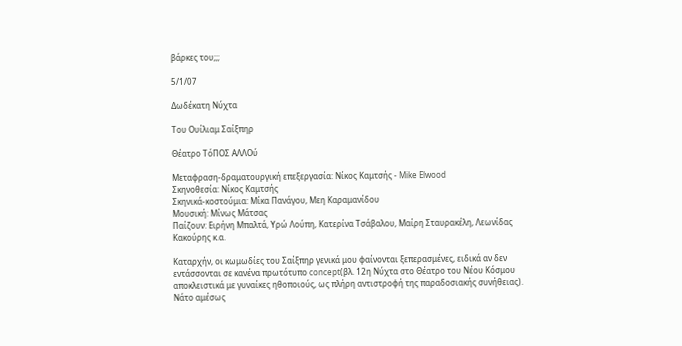βάρκες του;;;

5/1/07

Δωδέκατη Νύχτα

Του Ουίλιαμ Σαίξπηρ

Θέατρο ΤόΠΟΣ ΑΛΛΟύ

Μεταφραση-δραματουργική επεξεργασία: Νίκος Καμτσής - Mike Elwood
Σκηνοθεσία: Νίκος Καμτσής
Σκηνικά-κοστούμια: Μίκα Πανάγου, Μεη Καραμανίδου
Μουσική: Μίνως Μάτσας
Παίζουν: Ειρήνη Μπαλτά, Υρώ Λούπη, Κατερίνα Τσάβαλου, Μαίρη Σταυρακέλη, Λεωνίδας Κακούρης κ.α.

Καταρχήν, οι κωμωδίες του Σαίξπηρ γενικά μου φαίνονται ξεπερασμένες, ειδικά αν δεν εντάσσονται σε κανένα πρωτότυπο concept(βλ. 12η Νύχτα στο Θέατρο του Νέου Κόσμου αποκλειστικά με γυναίκες ηθοποιούς, ως πλήρη αντιστροφή της παραδοσιακής συνήθειας). Νάτο αμέσως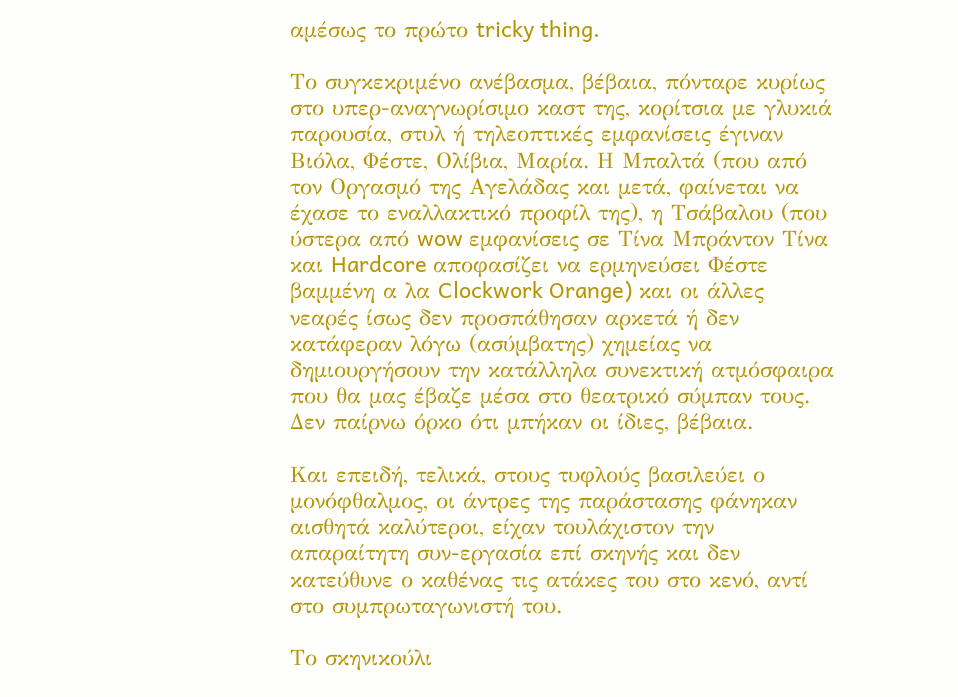αμέσως το πρώτο tricky thing.

Το συγκεκριμένο ανέβασμα, βέβαια, πόνταρε κυρίως στο υπερ-αναγνωρίσιμο καστ της, κορίτσια με γλυκιά παρουσία, στυλ ή τηλεοπτικές εμφανίσεις έγιναν Βιόλα, Φέστε, Ολίβια, Μαρία. Η Μπαλτά (που από τον Οργασμό της Αγελάδας και μετά, φαίνεται να έχασε το εναλλακτικό προφίλ της), η Τσάβαλου (που ύστερα από wow εμφανίσεις σε Τίνα Μπράντον Τίνα και Hardcore αποφασίζει να ερμηνεύσει Φέστε βαμμένη α λα Clockwork Orange) και οι άλλες νεαρές ίσως δεν προσπάθησαν αρκετά ή δεν κατάφεραν λόγω (ασύμβατης) χημείας να δημιουργήσουν την κατάλληλα συνεκτική ατμόσφαιρα που θα μας έβαζε μέσα στο θεατρικό σύμπαν τους. Δεν παίρνω όρκο ότι μπήκαν οι ίδιες, βέβαια.

Και επειδή, τελικά, στους τυφλούς βασιλεύει ο μονόφθαλμος, οι άντρες της παράστασης φάνηκαν αισθητά καλύτεροι, είχαν τουλάχιστον την απαραίτητη συν-εργασία επί σκηνής και δεν κατεύθυνε ο καθένας τις ατάκες του στο κενό, αντί στο συμπρωταγωνιστή του.

Το σκηνικούλι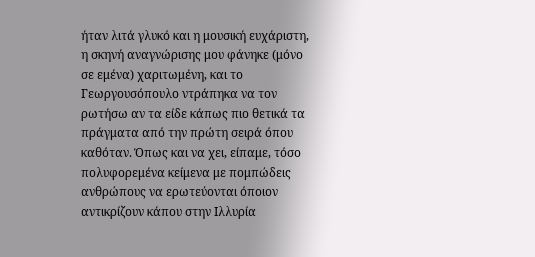ήταν λιτά γλυκό και η μουσική ευχάριστη, η σκηνή αναγνώρισης μου φάνηκε (μόνο σε εμένα) χαριτωμένη, και το Γεωργουσόπουλο ντράπηκα να τον ρωτήσω αν τα είδε κάπως πιο θετικά τα πράγματα από την πρώτη σειρά όπου καθόταν. Όπως και να χει, είπαμε, τόσο πολυφορεμένα κείμενα με πομπώδεις ανθρώπους να ερωτεύονται όποιον αντικρίζουν κάπου στην Ιλλυρία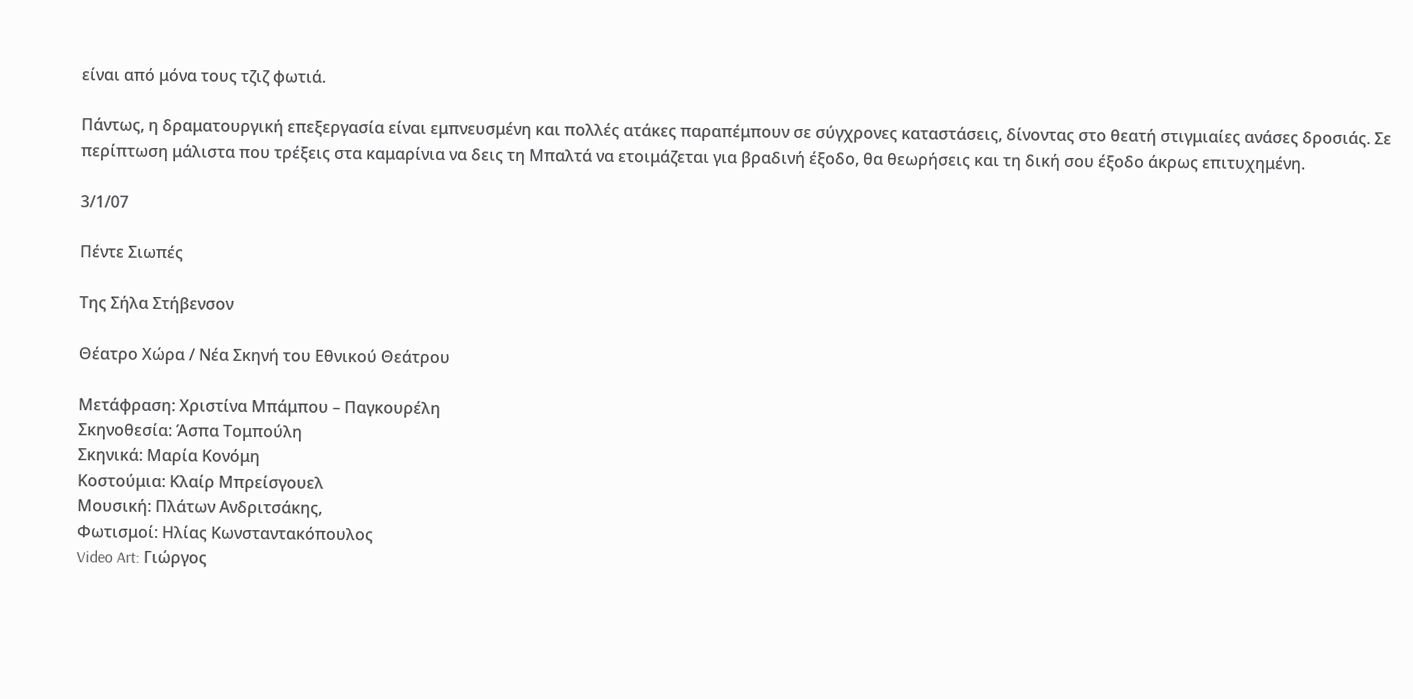είναι από μόνα τους τζιζ φωτιά.

Πάντως, η δραματουργική επεξεργασία είναι εμπνευσμένη και πολλές ατάκες παραπέμπουν σε σύγχρονες καταστάσεις, δίνοντας στο θεατή στιγμιαίες ανάσες δροσιάς. Σε περίπτωση μάλιστα που τρέξεις στα καμαρίνια να δεις τη Μπαλτά να ετοιμάζεται για βραδινή έξοδο, θα θεωρήσεις και τη δική σου έξοδο άκρως επιτυχημένη.

3/1/07

Πέντε Σιωπές

Της Σήλα Στήβενσον

Θέατρο Χώρα / Νέα Σκηνή του Εθνικού Θεάτρου

Μετάφραση: Χριστίνα Μπάμπου – Παγκουρέλη
Σκηνοθεσία: Άσπα Τομπούλη
Σκηνικά: Μαρία Κονόμη
Κοστούμια: Κλαίρ Μπρείσγουελ
Μουσική: Πλάτων Ανδριτσάκης,
Φωτισμοί: Ηλίας Κωνσταντακόπουλος
Video Art: Γιώργος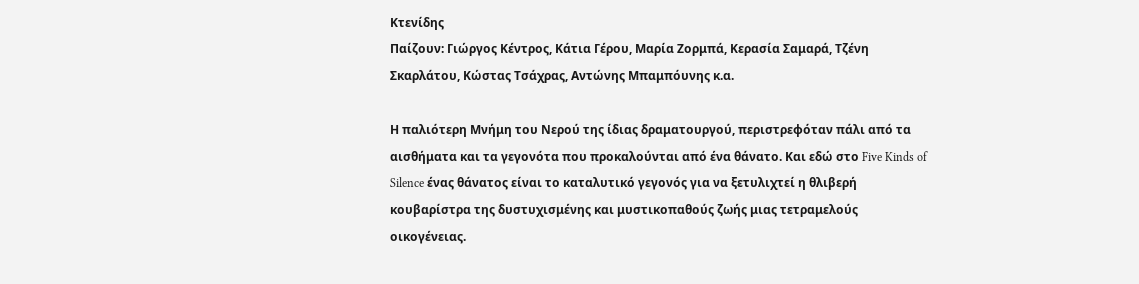Κτενίδης
Παίζουν: Γιώργος Κέντρος, Κάτια Γέρου, Μαρία Ζορμπά, Κερασία Σαμαρά, Τζένη Σκαρλάτου, Κώστας Τσάχρας, Αντώνης Μπαμπόυνης κ.α.

Η παλιότερη Μνήμη του Νερού της ίδιας δραματουργού, περιστρεφόταν πάλι από τα αισθήματα και τα γεγονότα που προκαλούνται από ένα θάνατο. Και εδώ στο Five Kinds of Silence ένας θάνατος είναι το καταλυτικό γεγονός για να ξετυλιχτεί η θλιβερή κουβαρίστρα της δυστυχισμένης και μυστικοπαθούς ζωής μιας τετραμελούς οικογένειας.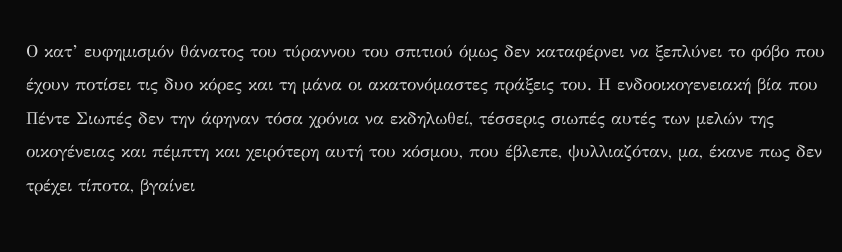Ο κατ’ ευφημισμόν θάνατος του τύραννου του σπιτιού όμως δεν καταφέρνει να ξεπλύνει το φόβο που έχουν ποτίσει τις δυο κόρες και τη μάνα οι ακατονόμαστες πράξεις του. Η ενδοοικογενειακή βία που Πέντε Σιωπές δεν την άφηναν τόσα χρόνια να εκδηλωθεί, τέσσερις σιωπές αυτές των μελών της οικογένειας και πέμπτη και χειρότερη αυτή του κόσμου, που έβλεπε, ψυλλιαζόταν, μα, έκανε πως δεν τρέχει τίποτα, βγαίνει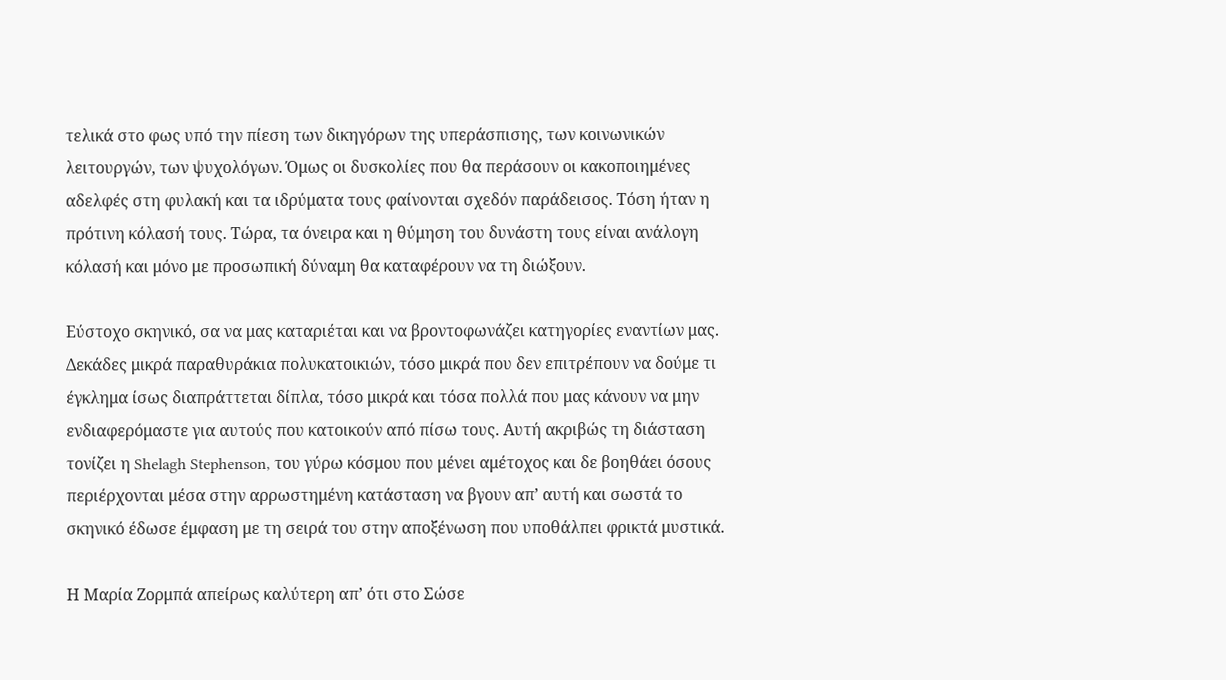τελικά στο φως υπό την πίεση των δικηγόρων της υπεράσπισης, των κοινωνικών λειτουργών, των ψυχολόγων. Όμως οι δυσκολίες που θα περάσουν οι κακοποιημένες αδελφές στη φυλακή και τα ιδρύματα τους φαίνονται σχεδόν παράδεισος. Τόση ήταν η πρότινη κόλασή τους. Τώρα, τα όνειρα και η θύμηση του δυνάστη τους είναι ανάλογη κόλασή και μόνο με προσωπική δύναμη θα καταφέρουν να τη διώξουν.

Εύστοχο σκηνικό, σα να μας καταριέται και να βροντοφωνάζει κατηγορίες εναντίων μας. Δεκάδες μικρά παραθυράκια πολυκατοικιών, τόσο μικρά που δεν επιτρέπουν να δούμε τι έγκλημα ίσως διαπράττεται δίπλα, τόσο μικρά και τόσα πολλά που μας κάνουν να μην ενδιαφερόμαστε για αυτούς που κατοικούν από πίσω τους. Αυτή ακριβώς τη διάσταση τονίζει η Shelagh Stephenson, του γύρω κόσμου που μένει αμέτοχος και δε βοηθάει όσους περιέρχονται μέσα στην αρρωστημένη κατάσταση να βγουν απ’ αυτή και σωστά το σκηνικό έδωσε έμφαση με τη σειρά του στην αποξένωση που υποθάλπει φρικτά μυστικά.

Η Μαρία Ζορμπά απείρως καλύτερη απ’ ότι στο Σώσε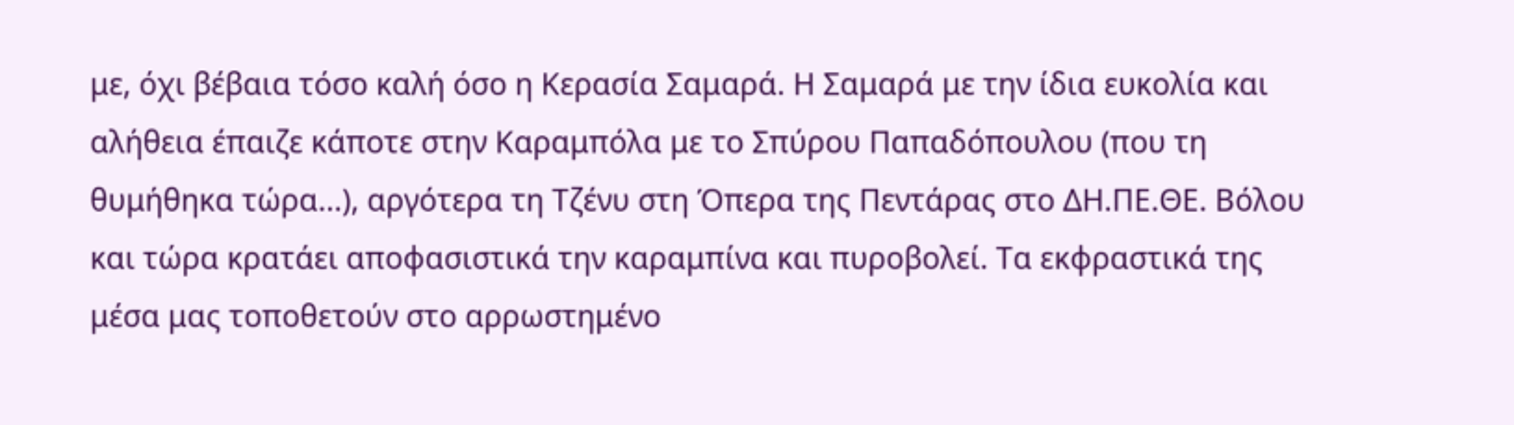με, όχι βέβαια τόσο καλή όσο η Κερασία Σαμαρά. Η Σαμαρά με την ίδια ευκολία και αλήθεια έπαιζε κάποτε στην Καραμπόλα με το Σπύρου Παπαδόπουλου (που τη θυμήθηκα τώρα...), αργότερα τη Τζένυ στη Όπερα της Πεντάρας στο ΔΗ.ΠΕ.ΘΕ. Βόλου και τώρα κρατάει αποφασιστικά την καραμπίνα και πυροβολεί. Τα εκφραστικά της μέσα μας τοποθετούν στο αρρωστημένο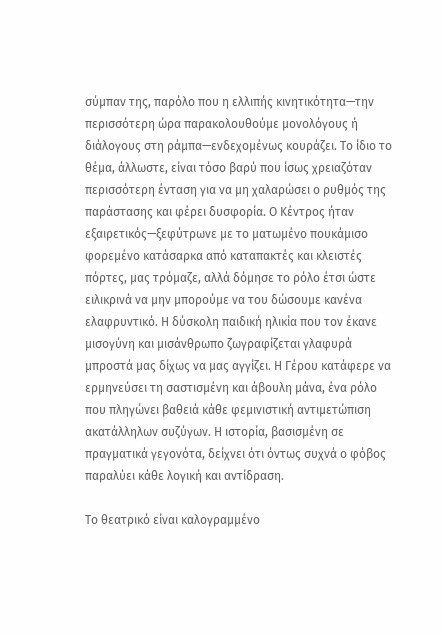σύμπαν της, παρόλο που η ελλιπής κινητικότητα—την περισσότερη ώρα παρακολουθούμε μονολόγους ή διάλογους στη ράμπα—ενδεχομένως κουράζει. Το ίδιο το θέμα, άλλωστε, είναι τόσο βαρύ που ίσως χρειαζόταν περισσότερη ένταση για να μη χαλαρώσει ο ρυθμός της παράστασης και φέρει δυσφορία. Ο Κέντρος ήταν εξαιρετικός—ξεφύτρωνε με το ματωμένο πουκάμισο φορεμένο κατάσαρκα από καταπακτές και κλειστές πόρτες, μας τρόμαζε, αλλά δόμησε το ρόλο έτσι ώστε ειλικρινά να μην μπορούμε να του δώσουμε κανένα ελαφρυντικό. Η δύσκολη παιδική ηλικία που τον έκανε μισογύνη και μισάνθρωπο ζωγραφίζεται γλαφυρά μπροστά μας δίχως να μας αγγίζει. Η Γέρου κατάφερε να ερμηνεύσει τη σαστισμένη και άβουλη μάνα, ένα ρόλο που πληγώνει βαθειά κάθε φεμινιστική αντιμετώπιση ακατάλληλων συζύγων. Η ιστορία, βασισμένη σε πραγματικά γεγονότα, δείχνει ότι όντως συχνά ο φόβος παραλύει κάθε λογική και αντίδραση.

Το θεατρικό είναι καλογραμμένο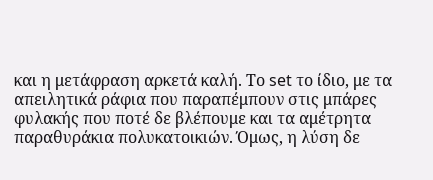και η μετάφραση αρκετά καλή. Το set το ίδιο, με τα απειλητικά ράφια που παραπέμπουν στις μπάρες φυλακής που ποτέ δε βλέπουμε και τα αμέτρητα παραθυράκια πολυκατοικιών. Όμως, η λύση δε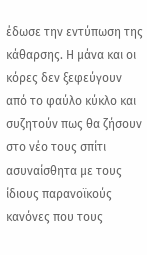έδωσε την εντύπωση της κάθαρσης. Η μάνα και οι κόρες δεν ξεφεύγουν από το φαύλο κύκλο και συζητούν πως θα ζήσουν στο νέο τους σπίτι ασυναίσθητα με τους ίδιους παρανοϊκούς κανόνες που τους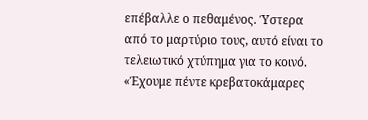επέβαλλε ο πεθαμένος. Ύστερα από το μαρτύριο τους, αυτό είναι το τελειωτικό χτύπημα για το κοινό. «Έχουμε πέντε κρεβατοκάμαρες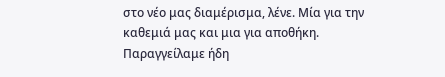στο νέο μας διαμέρισμα, λένε. Μία για την καθεμιά μας και μια για αποθήκη. Παραγγείλαμε ήδη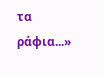τα ράφια...»